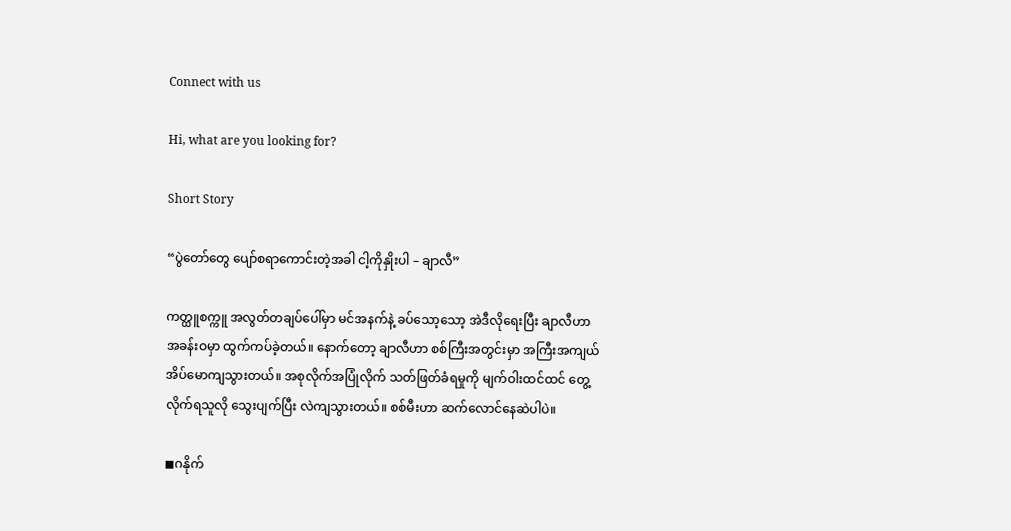Connect with us

Hi, what are you looking for?

Short Story

“ပွဲတော်တွေ ပျော်စရာကောင်းတဲ့အခါ ငါ့ကိုနှိုးပါ – ချာလီ”

ကတ္ထူစက္ကူ အလွတ်တချပ်ပေါ်မှာ မင်အနက်နဲ့ ခပ်သော့သော့ အဲဒီလိုရေးပြီး ချာလီဟာ အခန်းဝမှာ ထွက်ကပ်ခဲ့တယ်။ နောက်တော့ ချာလီဟာ စစ်ကြီးအတွင်းမှာ အကြီးအကျယ် အိပ်မောကျသွားတယ်။ အစုလိုက်အပြုံလိုက် သတ်ဖြတ်ခံရမှုကို မျက်ဝါးထင်ထင် တွေ့လိုက်ရသူလို သွေးပျက်ပြီး လဲကျသွားတယ်။ စစ်မီးဟာ ဆက်လောင်နေဆဲပါပဲ။

◼ဂနိုက်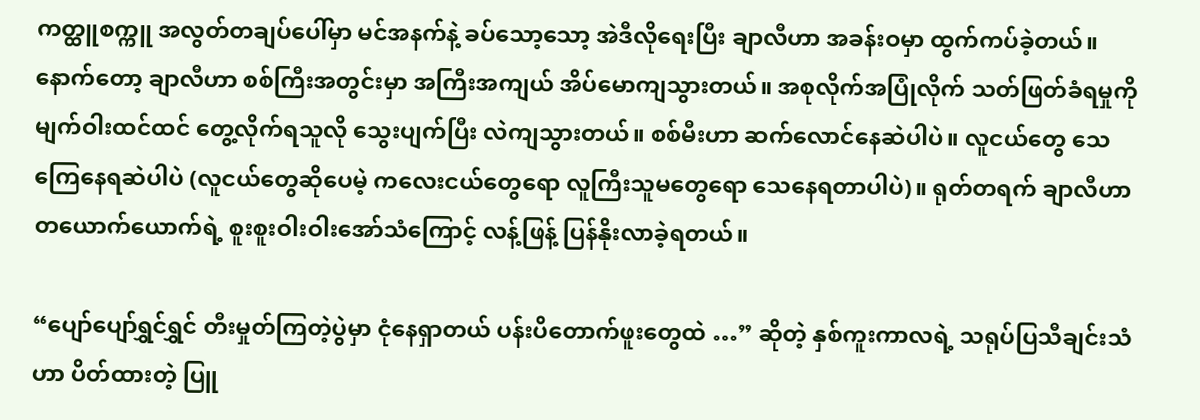ကတ္ထူစက္ကူ အလွတ်တချပ်ပေါ်မှာ မင်အနက်နဲ့ ခပ်သော့သော့ အဲဒီလိုရေးပြီး ချာလီဟာ အခန်းဝမှာ ထွက်ကပ်ခဲ့တယ်။ နောက်တော့ ချာလီဟာ စစ်ကြီးအတွင်းမှာ အကြီးအကျယ် အိပ်မောကျသွားတယ်။ အစုလိုက်အပြုံလိုက် သတ်ဖြတ်ခံရမှုကို မျက်ဝါးထင်ထင် တွေ့လိုက်ရသူလို သွေးပျက်ပြီး လဲကျသွားတယ်။ စစ်မီးဟာ ဆက်လောင်နေဆဲပါပဲ။ လူငယ်တွေ သေကြေနေရဆဲပါပဲ (လူငယ်တွေဆိုပေမဲ့ ကလေးငယ်တွေရော လူကြီးသူမတွေရော သေနေရတာပါပဲ)။ ရုတ်တရက် ချာလီဟာ တယောက်ယောက်ရဲ့ စူးစူးဝါးဝါးအော်သံကြောင့် လန့်ဖြန့် ပြန်နိုးလာခဲ့ရတယ်။

“ပျော်ပျော်ရွှင်ရွှင် တီးမှုတ်ကြတဲ့ပွဲမှာ ငုံနေရှာတယ် ပန်းပိတောက်ဖူးတွေထဲ …” ဆိုတဲ့ နှစ်ကူးကာလရဲ့ သရုပ်ပြသီချင်းသံဟာ ပိတ်ထားတဲ့ ပြူ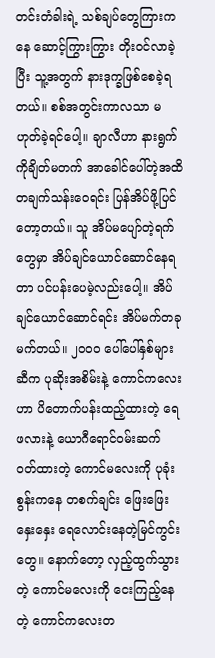တင်းတံခါးရဲ့ သစ်ချပ်တွေကြားကနေ ဆောင့်ကြွားကြွား တိုးဝင်လာခဲ့ပြီး သူ့အတွက် နားဒုက္ခဖြစ်စေခဲ့ရတယ်။ စစ်အတွင်းကာလသာ မဟုတ်ခဲ့ရင်ပေါ့။ ချာလီဟာ နားရွက်ကိုချိတ်မတက် အာခေါင်ပေါ်တဲ့အထိ တချက်သန်းဝေရင်း ပြန်အိပ်ဖို့ပြင်တော့တယ်။ သူ အိပ်မပျော်တဲ့ရက်တွေမှာ အိပ်ချင်ယောင်ဆောင်နေရတာ ပင်ပန်းပေမဲ့လည်းပေါ့။ အိပ်ချင်ယောင်ဆောင်ရင်း အိပ်မက်တခုမက်တယ်။ ၂၀၀၀ ပေါ်ပေါ်နှစ်များဆီက ပုဆိုးအစိမ်းနဲ့ ကောင်ကလေးဟာ ပိတောက်ပန်းထည့်ထားတဲ့ ရေဖလားနဲ့ ယောဂီရောင်ဝမ်းဆက် ဝတ်ထားတဲ့ ကောင်မလေးကို ပုခုံးစွန်းကနေ တစက်ချင်း ဖြေးဖြေးနှေးနှေး ရေလောင်းနေတဲ့မြင်ကွင်းတွေ။ နောက်တော့ လှည့်ထွက်သွားတဲ့ ကောင်မလေးကို ငေးကြည့်နေတဲ့ ကောင်ကလေးတ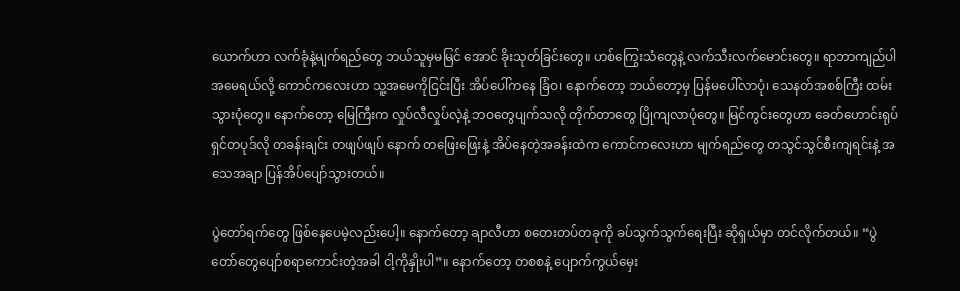ယောက်ဟာ လက်ခုံနဲ့မျက်ရည်တွေ ဘယ်သူမှမမြင် အောင် ခိုးသုတ်ခြင်းတွေ။ ဟစ်ကြွေးသံတွေနဲ့ လက်သီးလက်မောင်းတွေ။ ရာဘာကျည်ပါ အမေရယ်လို့ ကောင်ကလေးဟာ သူ့အမေကိုငြင်းပြီး အိပ်ပေါ်ကနေ ခြံဝ၊ နောက်တော့ ဘယ်တော့မှ ပြန်မပေါ်လာပုံ၊ သေနတ်အစစ်ကြီး ထမ်းသွားပုံတွေ။ နောက်တော့ မြေကြီးက လှုပ်လီလှုပ်လဲ့နဲ့ ဘဝတွေပျက်သလို တိုက်တာတွေ ပြိုကျလာပုံတွေ။ မြင်ကွင်းတွေဟာ ခေတ်ဟောင်းရုပ်ရှင်တပုဒ်လို တခန်းချင်း တဖျပ်ဖျပ် နောက် တဖြေးဖြေးနဲ့ အိပ်နေတဲ့အခန်းထဲက ကောင်ကလေးဟာ မျက်ရည်တွေ တသွင်သွင်စီးကျရင်းနဲ့ အသေအချာ ပြန်အိပ်ပျော်သွားတယ်။

ပွဲတော်ရက်တွေ ဖြစ်နေပေမဲ့လည်းပေါ့။ နောက်တော့ ချာလီဟာ စတေးတပ်တခုကို ခပ်သွက်သွက်ရေးပြီး ဆိုရှယ်မှာ တင်လိုက်တယ်။ “ပွဲတော်တွေပျော်စရာကောင်းတဲ့အခါ ငါ့ကိုနှိုးပါ”။ နောက်တော့ တစစနဲ့ ပျောက်ကွယ်မှေး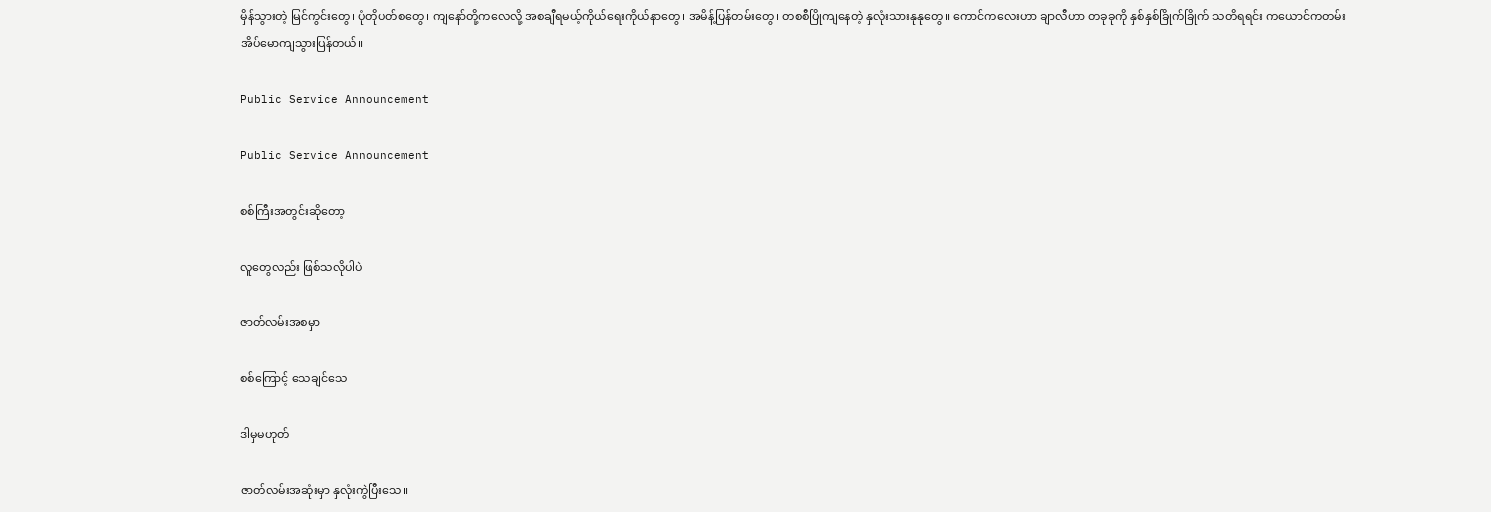မှိန်သွားတဲ့ မြင်ကွင်းတွေ၊ ပုံတိုပတ်စတွေ၊ ကျနော်တို့ကလေလို့ အစချီရမယ့်ကိုယ်ရေးကိုယ်နာတွေ၊ အမိန့်ပြန်တမ်းတွေ၊ တစစီပြိုကျနေတဲ့ နှလုံးသားနုနုတွေ။ ကောင်ကလေးဟာ ချာလီဟာ တခုခုကို နှစ်နှစ်ခြိုက်ခြိုက် သတိရရင်း ကယောင်ကတမ်း အိပ်မောကျသွားပြန်တယ်။

Public Service Announcement

Public Service Announcement

စစ်ကြီးအတွင်းဆိုတော့

လူတွေလည်း ဖြစ်သလိုပါပဲ

ဇာတ်လမ်းအစမှာ

စစ်ကြောင့် သေချင်သေ

ဒါမှမဟုတ်

ဇာတ်လမ်းအဆုံးမှာ နှလုံးကွဲပြီးသေ။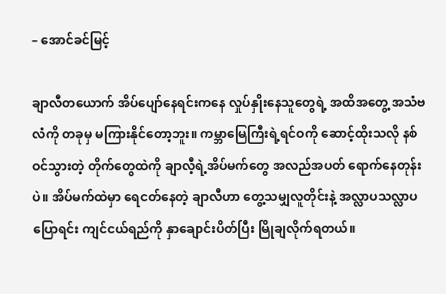– အောင်ခင်မြင့်

ချာလီတယောက် အိပ်ပျော်နေရင်းကနေ လှုပ်နှိုးနေသူတွေရဲ့ အထိအတွေ့ အသံဗလံကို တခုမှ မကြားနိုင်တော့ဘူး။ ကမ္ဘာမြေကြီးရဲ့ရင်ဝကို ဆောင့်ထိုးသလို နစ်ဝင်သွားတဲ့ တိုက်တွေထဲကို ချာလီ့ရဲ့အိပ်မက်တွေ အလည်အပတ် ရောက်နေတုန်းပဲ။ အိပ်မက်ထဲမှာ ရေငတ်နေတဲ့ ချာလီဟာ တွေ့သမျှလူတိုင်းနဲ့ အလ္လာပသလ္လာပပြောရင်း ကျင်ငယ်ရည်ကို နှာချောင်းပိတ်ပြီး မြိုချလိုက်ရတယ်။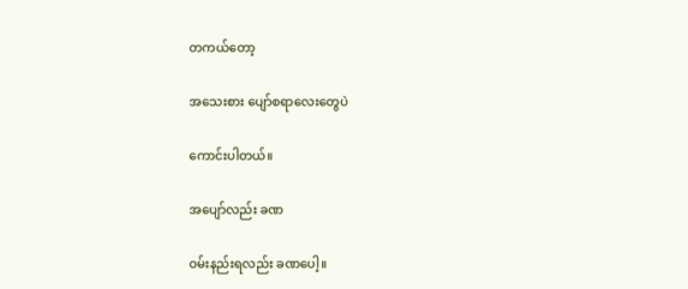တကယ်တော့

အသေးစား ပျော်စရာလေးတွေပဲ

ကောင်းပါတယ်။

အပျော်လည်း ခဏ

ဝမ်းနည်းရလည်း ခဏပေါ့။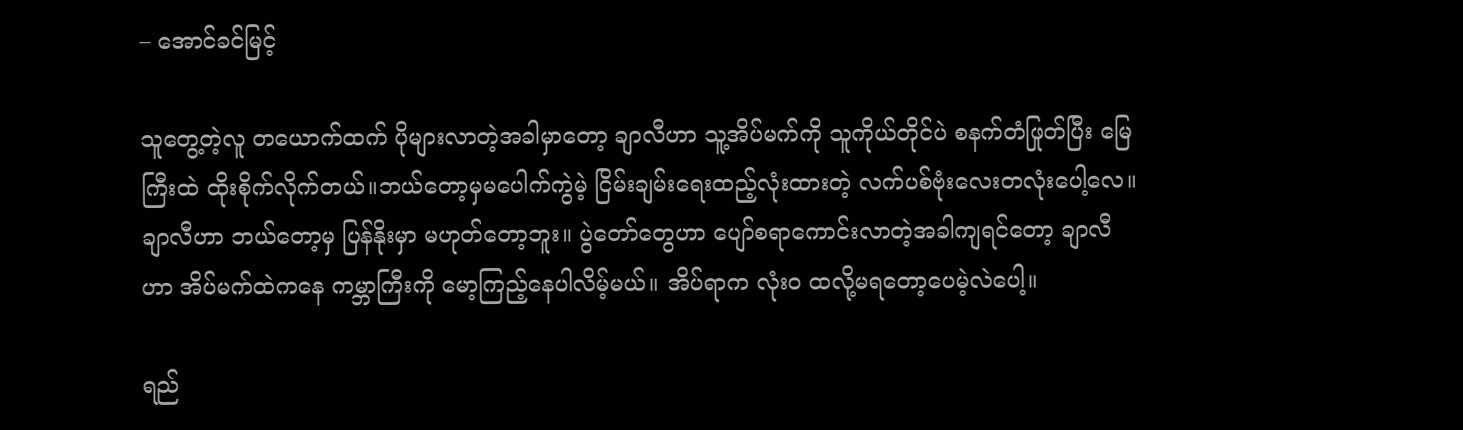– အောင်ခင်မြင့်

သူတွေ့တဲ့လူ တယောက်ထက် ပိုများလာတဲ့အခါမှာတော့ ချာလီဟာ သူ့အိပ်မက်ကို သူကိုယ်တိုင်ပဲ စနက်တံဖြုတ်ပြီး မြေကြီးထဲ ထိုးစိုက်လိုက်တယ်။ဘယ်တော့မှမပေါက်ကွဲမဲ့ ငြိမ်းချမ်းရေးထည့်လုံးထားတဲ့ လက်ပစ်ဗုံးလေးတလုံးပေါ့လေ။ ချာလီဟာ ဘယ်တော့မှ ပြန်နိုးမှာ မဟုတ်တော့ဘူး။ ပွဲတော်တွေဟာ ပျော်စရာကောင်းလာတဲ့အခါကျရင်တော့ ချာလီဟာ အိပ်မက်ထဲကနေ ကမ္ဘာကြီးကို မော့ကြည့်နေပါလိမ့်မယ်။ အိပ်ရာက လုံးဝ ထလို့မရတော့ပေမဲ့လဲပေါ့။

ရည်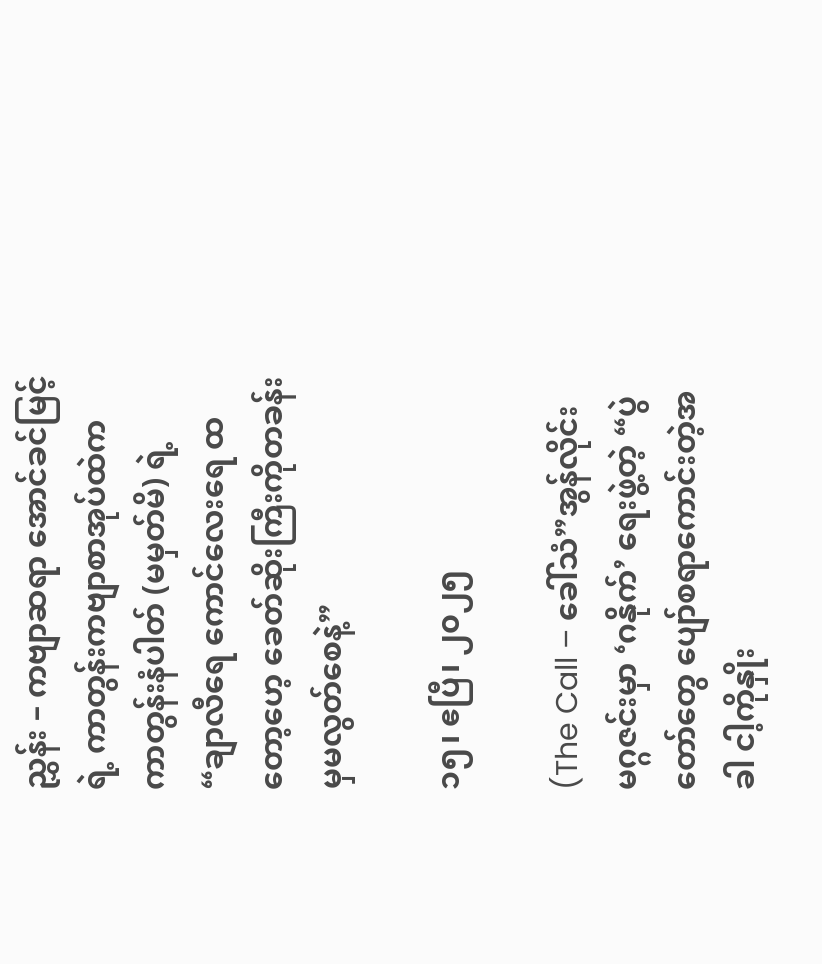ညွှန်း – ကဗျာဆရာ အောင်ခင်မြင့်ရဲ့ ကာတွန်းကဗျာစာအုပ်ထဲက ကာတွန်းနံပါတ် (မမှတ်မိ) ရဲ့ “ချာလီရေ ကောင်လေးရေ ထတော့ဟေ့ ခေတ်ဆိုးကြီးကိုတခန်းမှမလွတ်စေနဲ့”

၁၅၊ ဧပြီ၊ ၂၀၂၅

(The Call – ခေါ်သံ”အွန်လိုင်းမဂ္ဂဇင်းမှာ ‘ဂနိုက်’ ရေးဖွဲ့တဲ့ “ပွဲတော်တွေ ပျော်စရာကောင်းတဲ့အခါ ငါ့ကိုနှိုး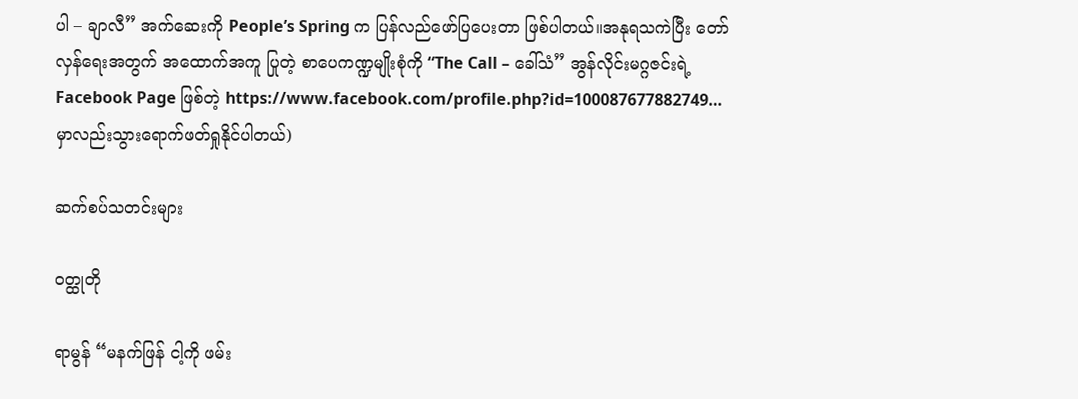ပါ – ချာလီ” အက်ဆေးကို People’s Spring က ပြန်လည်ဖော်ပြပေးတာ ဖြစ်ပါတယ်။အနုရသကဲပြီး တော်လှန်ရေးအတွက် အထောက်အကူ ပြုတဲ့ စာပေကဏ္ဍမျိုးစုံကို “The Call – ခေါ်သံ” အွန်လိုင်းမဂ္ဂဇင်းရဲ့ Facebook Page ဖြစ်တဲ့ https://www.facebook.com/profile.php?id=100087677882749… မှာလည်းသွားရောက်ဖတ်ရှုနိုင်ပါတယ်)

ဆက်စပ်သတင်းများ

ဝတ္ထုတို

ရာမွန် “မနက်ဖြန် ငါ့ကို ဖမ်း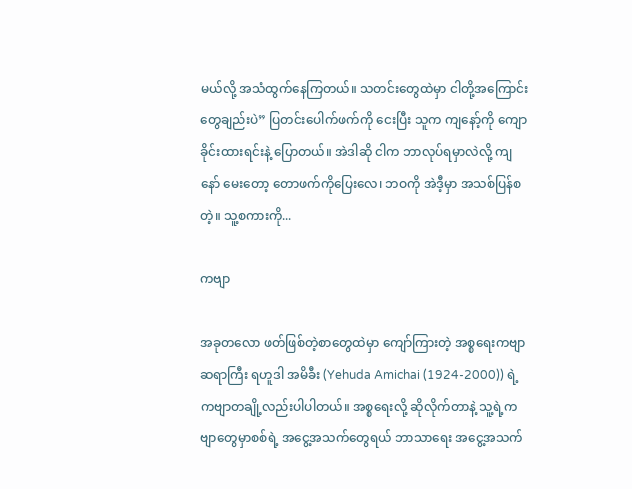မယ်လို့ အသံထွက်နေကြတယ်။ သတင်းတွေထဲမှာ ငါတို့အကြောင်းတွေချည်းပဲ” ပြတင်းပေါက်ဖက်ကို ငေးပြီး သူက ကျနော့်ကို ကျောခိုင်းထားရင်းနဲ့ ပြောတယ်။ အဲဒါဆို ငါက ဘာလုပ်ရမှာလဲလို့ ကျနော် မေးတော့ တောဖက်ကိုပြေးလေ၊ ဘဝကို အဲဒီ့မှာ အသစ်ပြန်စ တဲ့။ သူ့စကားကို...

ကဗျာ

အခုတလော ဖတ်ဖြစ်တဲ့စာတွေထဲမှာ ကျော်ကြားတဲ့ အစ္စရေးကဗျာဆရာကြီး ရဟူဒါ အမိခီး (Yehuda Amichai (1924-2000)) ရဲ့ ကဗျာတချို့လည်းပါပါတယ်။ အစ္စရေးလို့ ဆိုလိုက်တာနဲ့ သူ့ရဲ့ကဗျာတွေမှာစစ်ရဲ့ အငွေ့အသက်တွေရယ် ဘာသာရေး အငွေ့အသက်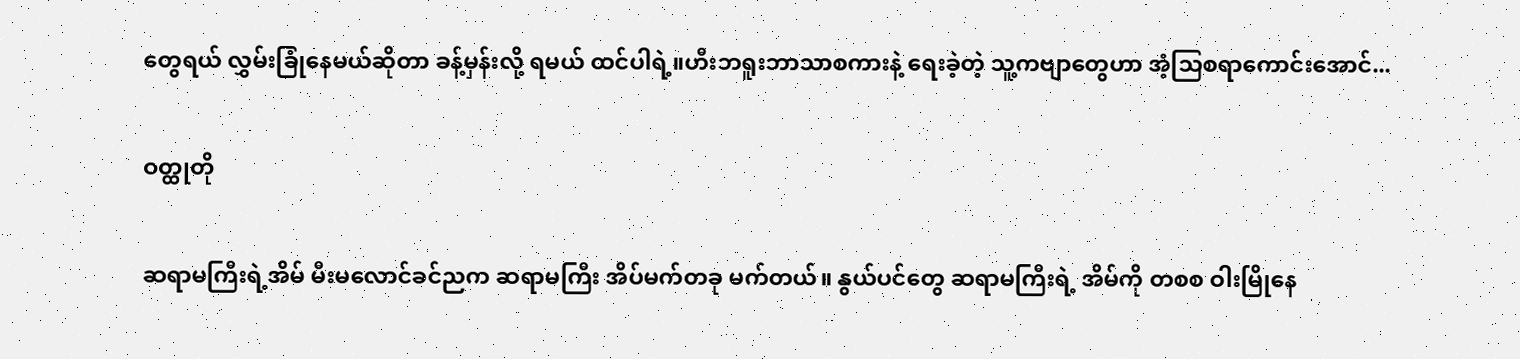တွေရယ် လွှမ်းခြုံနေမယ်ဆိုတာ ခန့်မှန်းလို့ ရမယ် ထင်ပါရဲ့။ဟီးဘရူးဘာသာစကားနဲ့ ရေးခဲ့တဲ့ သူ့ကဗျာတွေဟာ အံ့သြစရာကောင်းအောင်...

ဝတ္ထုတို

ဆရာမကြီးရဲ့အိမ် မီးမလောင်ခင်ညက ဆရာမကြီး အိပ်မက်တခု မက်တယ်။ နွယ်ပင်တွေ ဆရာမကြီးရဲ့ အိမ်ကို တစစ ဝါးမြိုနေ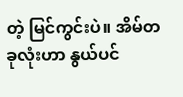တဲ့ မြင်ကွင်းပဲ။ အိမ်တခုလုံးဟာ နွယ်ပင်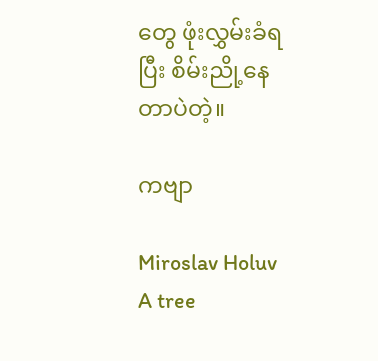တွေ ဖုံးလွှမ်းခံရပြီး စိမ်းညို့နေတာပဲတဲ့။

ကဗျာ

Miroslav Holuv A tree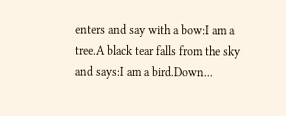enters and say with a bow:I am a tree.A black tear falls from the sky and says:I am a bird.Down...